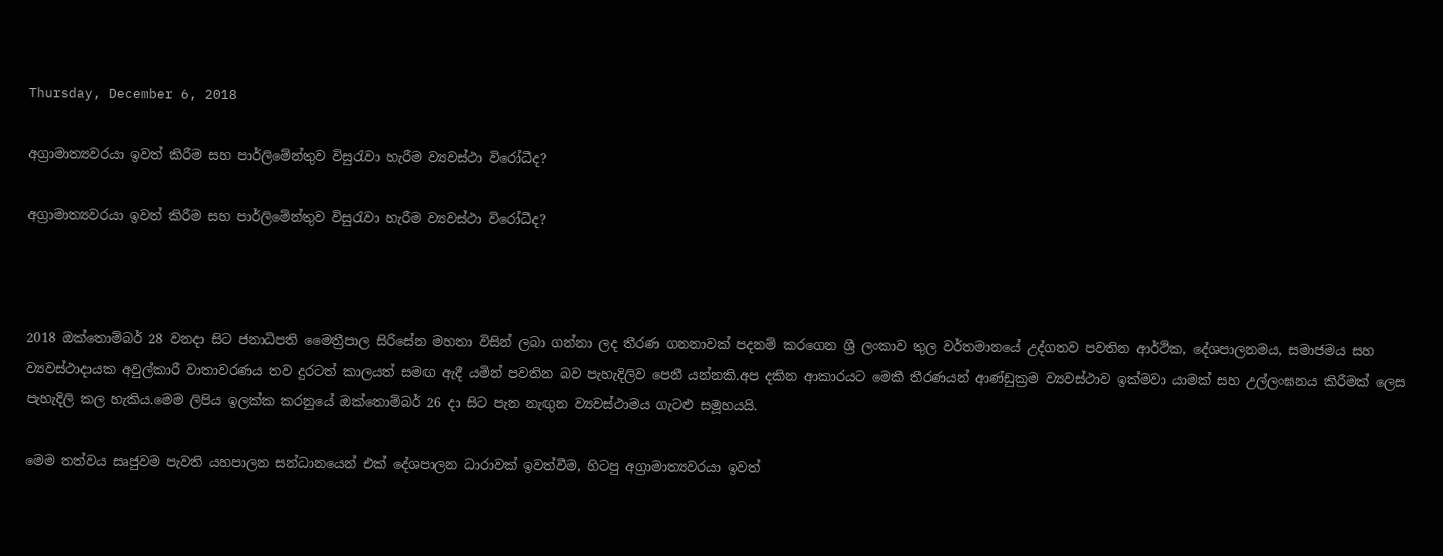Thursday, December 6, 2018

අග්‍රාමාත්‍යවරයා ඉවත් කිරීම සහ පාර්ලිමේන්තුව විසුරැවා හැරීම ව්‍යවස්ථා විරෝධීද?

අග්‍රාමාත්‍යවරයා ඉවත් කිරීම සහ පාර්ලිමේන්තුව විසුරැවා හැරීම ව්‍යවස්ථා විරෝධීද?



2018 ඔක්තොම්බර් 28 වනදා සිට ජනාධිපති මෛත්‍රීපාල සිරිසේන මහතා විසින් ලබා ගන්නා ලද තීරණ ගනනාවක් පදනම් කරගෙන ශ්‍රී ලංකාව තුල වර්තමානයේ උද්ගතව පවතින ආර්ථික, දේශපාලනමය, සමාජමය සහ ව්‍යවස්ථාදායක අවුල්කාරී වාතාවරණය තව දුරටත් කාලයත් සමඟ ඇදී යමින් පවතින බව පැහැදිලිව පෙනී යන්නකි.අප දකින ආකාරයට මෙකී තීරණයන් ආණ්ඩුක්‍රම ව්‍යවස්ථාව ඉක්මවා යාමක් සහ උල්ලංඝනය කිරීමක් ලෙස පැහැදිලි කල හැකිය.මෙම ලිපිය ඉලක්ක කරනුයේ ඔක්තොම්බර් 26 දා සිට පැන නැඟුන ව්‍යවස්ථාමය ගැටළු සමූහයයි.

මෙම තත්වය සෘජුවම පැවති යහපාලන සන්ධානයෙන් එක් දේශපාලන ධාරාවක් ඉවත්වීම, හිටපු අග්‍රාමාත්‍යවරයා ඉවත්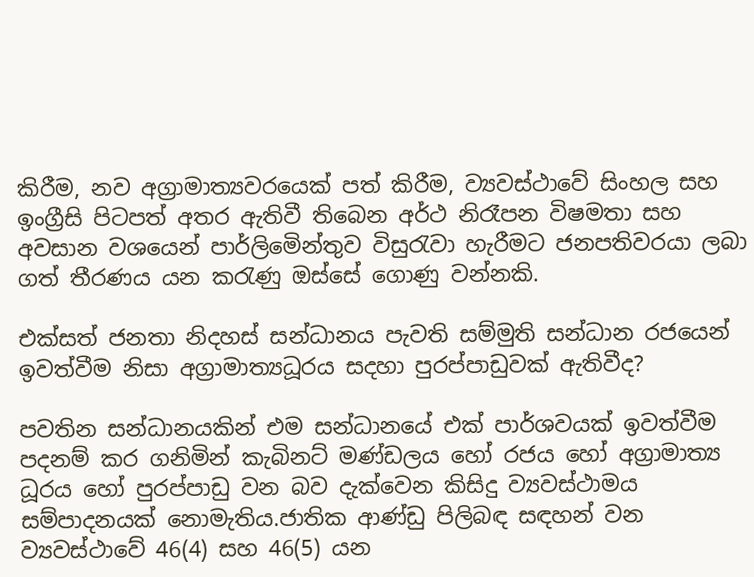කිරීම, නව අග්‍රාමාත්‍යවරයෙක් පත් කිරීම, ව්‍යවස්ථාවේ සිංහල සහ ඉංග්‍රීසි පිටපත් අතර ඇතිවී තිබෙන අර්ථ නිරෑපන විෂමතා සහ අවසාන වශයෙන් පාර්ලිමෙින්තුව විසුරැවා හැරීමට ජනපතිවරයා ලබා ගත් තීරණය යන කරැණු ඔස්සේ ගොණු වන්නකි.

එක්සත් ජනතා නිදහස් සන්ධානය පැවති සම්මුති සන්ධාන රජයෙන් ඉවත්වීම නිසා අග්‍රාමාත්‍යධූරය සදහා පුරප්පාඩුවක් ඇතිවීද?

පවතින සන්ධානයකින් එම සන්ධානයේ එක් පාර්ශවයක් ඉවත්වීම පදනම් කර ගනිමින් කැබිනට් මණ්ඩලය හෝ රජය හෝ අග්‍රාමාත්‍ය ධූරය හෝ පුරප්පාඩු වන බව දැක්වෙන කිසිදු ව්‍යවස්ථාමය සම්පාදනයක් නොමැතිය.ජාතික ආණ්ඩු පිලිබඳ සඳහන් වන ව්‍යවස්ථාවේ 46(4) සහ 46(5) යන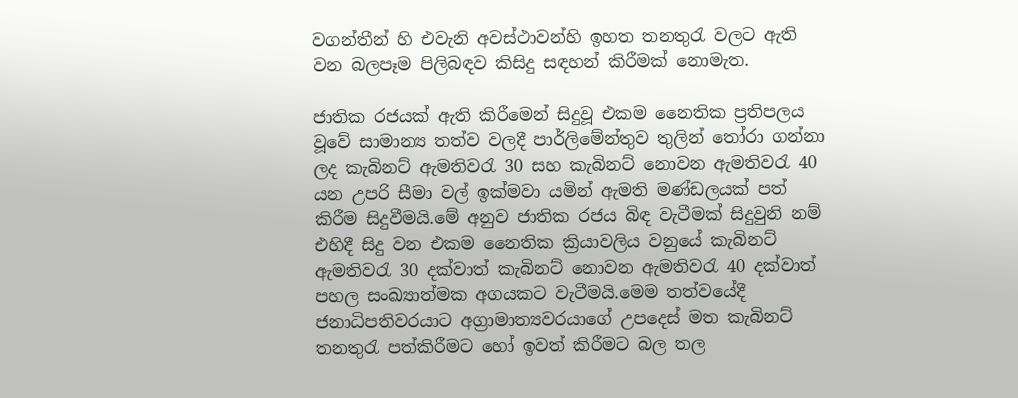වගන්තීන් හි එවැනි අවස්ථාවන්හි ඉහත තනතුරැ වලට ඇති වන බලපෑම පිලිබඳව කිසිදු සඳහන් කිරීමක් නොමැත.

ජාතික රජයක් ඇති කිරීමෙන් සිදුවූ එකම නෛතික ප්‍රතිපලය වූවේ සාමාන්‍ය තත්ව වලදී පාර්ලිමේන්තුව තුලින් තෝරා ගන්නා ලද කැබිනට් ඇමතිවරැ 30 සහ කැබිනට් නොවන ඇමතිවරැ 40 යන උපරි සීමා වල් ඉක්මවා යමින් ඇමති මණ්ඩලයක් පත් කිරීම සිදුවීමයි.මේ අනුව ජාතික රජය බිඳ වැටීමක් සිදුවුනි නම් එහිදී සිදු වන එකම නෛතික ක්‍රියාවලිය වනුයේ කැබිනට් ඇමතිවරැ 30 දක්වාත් කැබිනට් නොවන ඇමතිවරැ 40 දක්වාත් පහල සංඛ්‍යාත්මක අගයකට වැටීමයි.මෙම තත්වයේදී ජනාධිපතිවරයාට අග්‍රාමාත්‍යවරයාගේ උපදෙස් මත කැබිනට් තනතුරැ පත්කිරීමට හෝ ඉවත් කිරීමට බල තල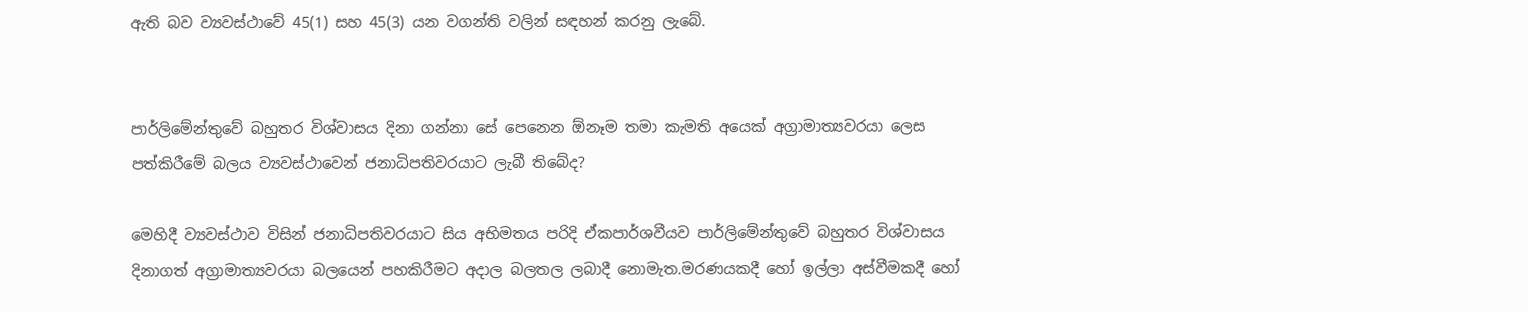ඇති බව ව්‍යවස්ථාවේ 45(1) සහ 45(3) යන වගන්ති වලින් සඳහන් කරනු ලැබේ.


පාර්ලිමේන්තුවේ බහුතර විශ්වාසය දිනා ගන්නා සේ පෙනෙන ඕනෑම තමා කැමති අයෙක් අග්‍රාමාත්‍යවරයා ලෙස පත්කිරීමේ බලය ව්‍යවස්ථාවෙන් ජනාධිපතිවරයාට ලැබී තිබේද?

මෙහිදී ව්‍යවස්ථාව විසින් ජනාධිපතිවරයාට සිය අභිමතය පරිදි ඒකපාර්ශවීයව පාර්ලිමේන්තුවේ බහුතර විශ්වාසය දිනාගත් අග්‍රාමාත්‍යවරයා බලයෙන් පහකිරීමට අදාල බලතල ලබාදී නොමැත.මරණයකදී හෝ ඉල්ලා අස්වීමකදී හෝ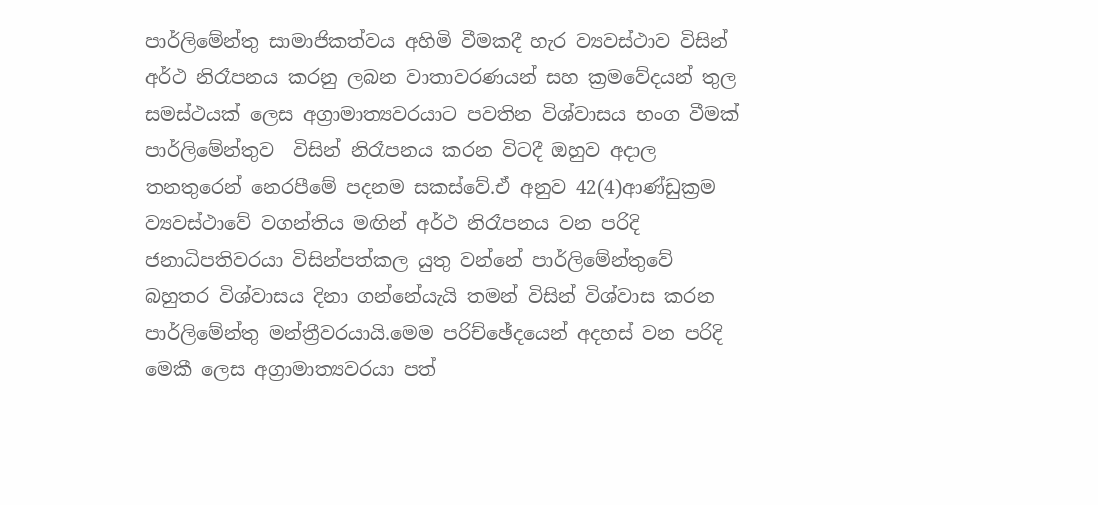පාර්ලිමේන්තු සාමාජිකත්වය අහිමි වීමකදී හැර ව්‍යවස්ථාව විසින් අර්ථ නිරෑපනය කරනු ලබන වාතාවරණයන් සහ ක්‍රමවේදයන් තුල සමස්ථයක් ලෙස අග්‍රාමාත්‍යවරයාට පවතින විශ්වාසය භංග වීමක් පාර්ලිමේන්තුව  විසින් නිරෑපනය කරන විටදී ඔහුව අදාල තනතුරෙන් නෙරපීමේ පදනම සකස්වේ.ඒ අනුව 42(4)ආණ්ඩුක්‍රම ව්‍යවස්ථාවේ වගන්තිය මඟින් අර්ථ නිරෑපනය වන පරිදි ජනාධිපතිවරයා විසින්පත්කල යුතු වන්නේ පාර්ලිමේන්තුවේ බහුතර විශ්වාසය දිනා ගන්නේයැයි තමන් විසින් විශ්වාස කරන පාර්ලිමේන්තු මන්ත්‍රීවරයායි.මෙම පරිච්ඡේදයෙන් අදහස් වන පරිදි මෙකී ලෙස අග්‍රාමාත්‍යවරයා පත්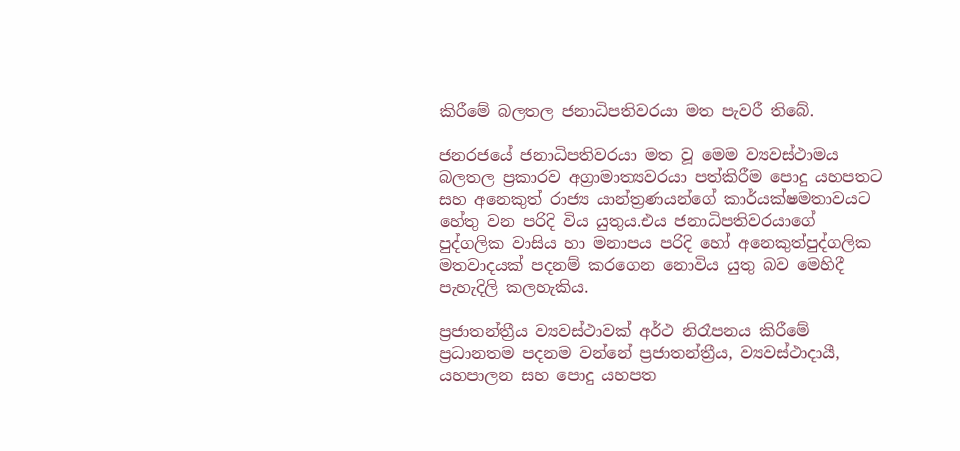කිරීමේ බලතල ජනාධිපතිවරයා මත පැවරී තිබේ.

ජනරජයේ ජනාධිපතිවරයා මත වූ මෙම ව්‍යවස්ථාමය බලතල ප්‍රකාරව අග්‍රාමාත්‍යවරයා පත්කිරීම පොදු යහපතට සහ අනෙකුත් රාජ්‍ය යාන්ත්‍රණයන්ගේ කාර්යක්ෂමතාවයට හේතු වන පරිදි විය යුතුය.එය ජනාධිපතිවරයාගේ පුද්ගලික වාසිය හා මනාපය පරිදි හෝ අනෙකුත්පුද්ගලික  මතවාදයක් පදනම් කරගෙන නොවිය යුතු බව මෙහිදී පැහැදිලි කලහැකිය.

ප්‍රජාතන්ත්‍රීය ව්‍යවස්ථාවක් අර්ථ නිරෑපනය කිරීමේ ප්‍රධානතම පදනම වන්නේ ප්‍රජාතන්ත්‍රීය, ව්‍යවස්ථාදායී, යහපාලන සහ පොදු යහපත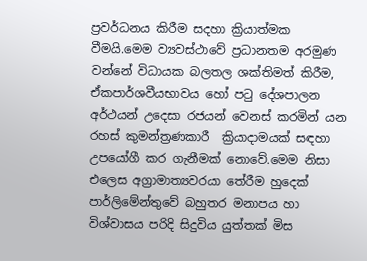ප්‍රවර්ධනය කිරීම සදහා ක්‍රියාත්මක වීමයි.මෙම ව්‍යවස්ථාවේ ප්‍රධානතම අරමුණ වන්නේ විධායක බලතල ශක්තිමත් කිරීම, ඒකපාර්ශවීයභාවය හෝ පටු දේශපාලන අර්ථයන් උදෙසා රජයන් වෙනස් කරමින් යන රහස් කුමන්ත්‍රණකාරී  ක්‍රියාදාමයක් සඳහා උපයෝගී කර ගැනීමක් නොවේ.මෙම නිසා එලෙස අග්‍රාමාත්‍යවරයා තේරීම හුදෙක් පාර්ලිමේන්තුවේ බහුතර මනාපය හා විශ්වාසය පරිදි සිදුවිය යුත්තක් මිස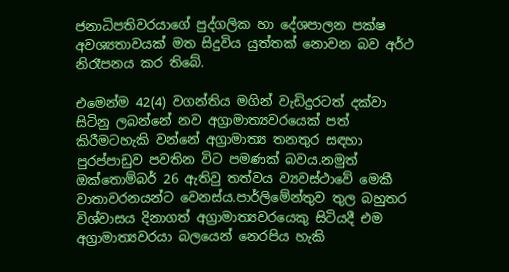ජනාධිපතිවරයාගේ පුද්ගලික හා දේශපාලන පක්ෂ අවශ්‍යතාවයක් මත සිදුවිය යුත්තක් නොවන බව අර්ථ නිරෑපනය කර තිබේ.

එමෙන්ම 42(4) වගන්තිය මගින් වැඩිදුරටත් දක්වා සිටිනු ලබන්නේ නව අග්‍රාමාත්‍යවරයෙක් පත් කිරීමටහැකි වන්නේ අග්‍රාමාත්‍ය තනතුර සඳහා පුරප්පාඩුව පවතින විට පමණක් බවය.නමුත් ඔක්තොම්බර් 26 ඇතිවු තත්වය ව්‍යවස්ථාවේ මෙකී වාතාවරනයන්ට වෙනස්ය.පාර්ලිමේන්තුව තුල බහුතර විශ්වාසය දිනාගත් අග්‍රාමාත්‍යවරයෙකු සිටියදී එම අග්‍රාමාත්‍යවරයා බලයෙන් නෙරපිය හැකි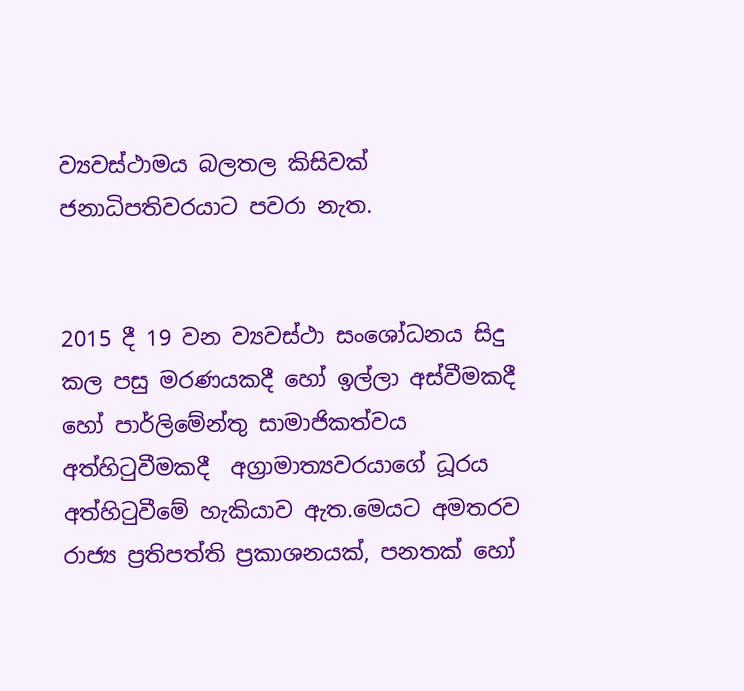ව්‍යවස්ථාමය බලතල කිසිවක් ජනාධිපතිවරයාට පවරා නැත.


2015 දී 19 වන ව්‍යවස්ථා සංශෝධනය සිදු කල පසු මරණයකදී හෝ ඉල්ලා අස්වීමකදී හෝ පාර්ලිමේන්තු සාමාජිකත්වය  අත්හිටුවීමකදී  අග්‍රාමාත්‍යවරයාගේ ධූරය අත්හිටුවීමේ හැකියාව ඇත.මෙයට අමතරව රාජ්‍ය ප්‍රතිපත්ති ප්‍රකාශනයක්, පනතක් හෝ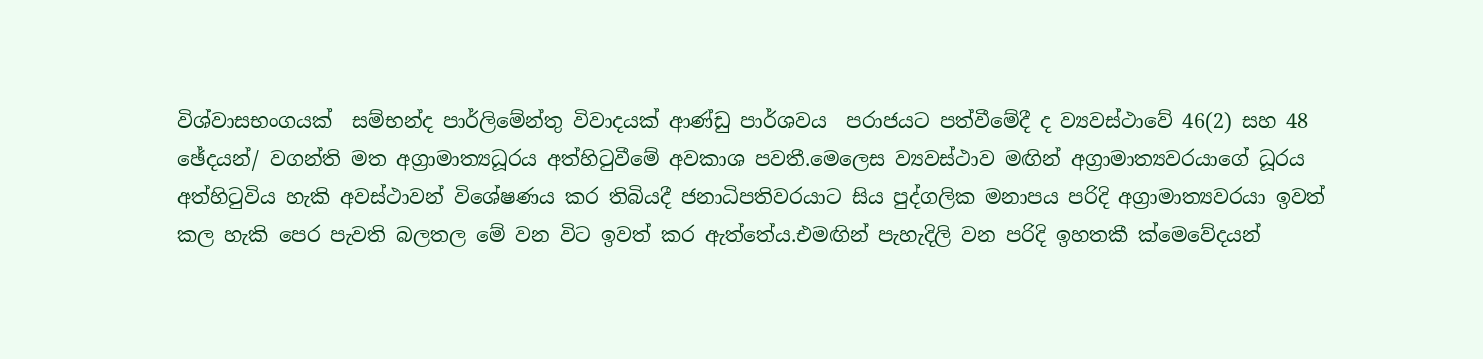විශ්වාසභංගයක්  සම්භන්ද පාර්ලිමේන්තු විවාදයක් ආණ්ඩු පාර්ශවය  පරාජයට පත්වීමේදී ද ව්‍යවස්ථාවේ 46(2) සහ 48 ඡේදයන්/ වගන්ති මත අග්‍රාමාත්‍යධූරය අත්හිටුවීමේ අවකාශ පවතී.මෙලෙස ව්‍යවස්ථාව මඟින් අග්‍රාමාත්‍යවරයාගේ ධූරය අත්හිටුවිය හැකි අවස්ථාවන් විශේෂණය කර තිබියදී ජනාධිපතිවරයාට සිය පුද්ගලික මනාපය පරිදි අග්‍රාමාත්‍යවරයා ඉවත් කල හැකි පෙර පැවති බලතල මේ වන විට ඉවත් කර ඇත්තේය.එමඟින් පැහැදිලි වන පරිදි ඉහතකී ක්මෙවේදයන්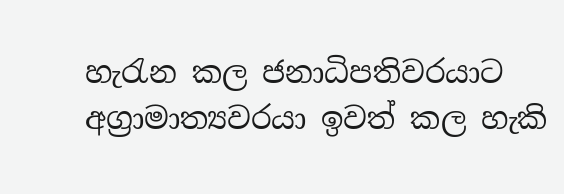හැරැන කල ජනාධිපතිවරයාට අග්‍රාමාත්‍යවරයා ඉවත් කල හැකි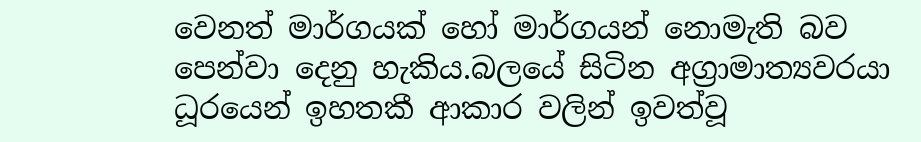වෙනත් මාර්ගයක් හෝ මාර්ගයන් නොමැති බව පෙන්වා දෙනු හැකිය.බලයේ සිටින අග්‍රාමාත්‍යවරයා ධූරයෙන් ඉහතකී ආකාර වලින් ඉවත්වූ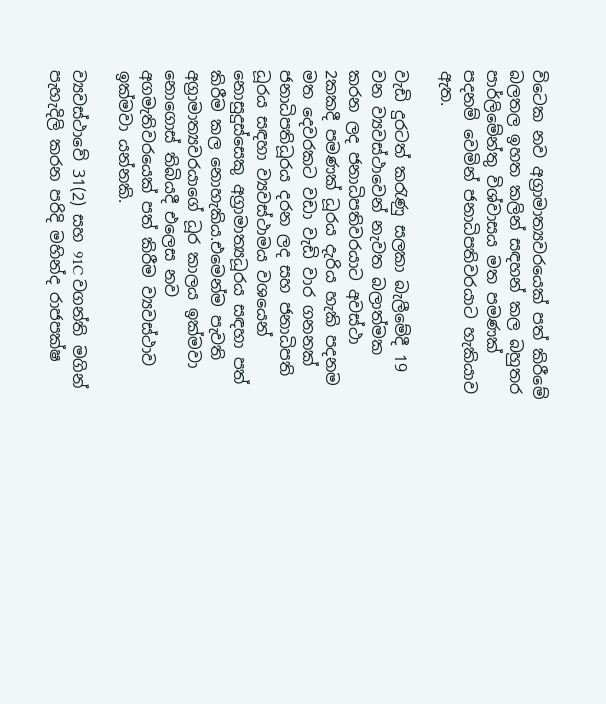විටෙක නව අග්‍රාමාත්‍යවරයෙක් පත් කිරීමේ බලතල ඉහත කලින් සඳහන් කල බහුතර පාර්ලිමේන්තු විශ්වාසය මත පමණක් පදනම් වෙමින් ජනාධිපතිවරයාට හැකියාව ඇත.

වැඩි දුරටත් කරැණු සලකා බැලීමේදී 19 වන ව්‍යවස්ථාවෙන් නැවත බලාත්මක කරන ලද ජනාධිපතිවරයාට අවස්ථා 2කකදී පමණක් ධූරය දැරිය හැකි පදනම මත දෙවරකට වඩා වැඩි වාර ගනනක් ජනාධිපතිධූරය දරන ලද සහ ජනාධිපති ධූරය සඳහා ව්‍යවස්ථාමය වශයෙන් නොසුදුස්සෙකු අග්‍රාමාත්‍යධූරය සඳහා පත් කිරීම කල නොහැකිය.එමෙන්ම පැවති අග්‍රාමාත්‍යවරයාගේ ධූර කාලය ඉක්මවා නොගොස් තිබියදී එලෙස නව අගමැතිවරයෙක් පත් කිරීම ව්‍යවස්ථාව ඉක්මවා යන්නකි.

ව්‍යවස්ථාවේ 31(2) සහ 91C වගන්ති මගින් පැහැදිලි කරන පරිදි මහින්ද රාජපක්ෂ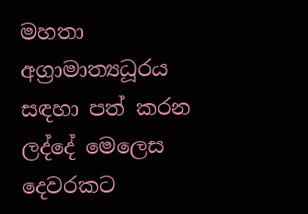මහතා අග්‍රාමාත්‍යධූරය සඳහා පත් කරන ලද්දේ මෙලෙස දෙවරකට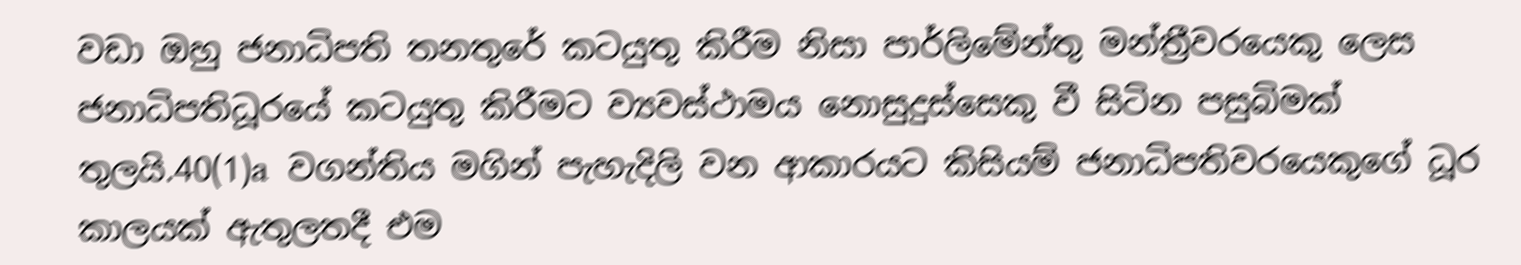වඩා ඔහු ජනාධිපති තනතුරේ කටයුතු කිරීම නිසා පාර්ලිමේන්තු මන්ත්‍රීවරයෙකු ලෙස ජනාධිපතිධූරයේ කටයුතු කිරීමට ව්‍යවස්ථාමය නොසුදුස්සෙකු වී සිටින පසුබිමක් තුලයි.40(1)a  වගන්තිය මගින් පැහැදිලි වන ආකාරයට කිසියම් ජනාධිපතිවරයෙකුගේ ධූර කාලයක් ඇතුලතදී එම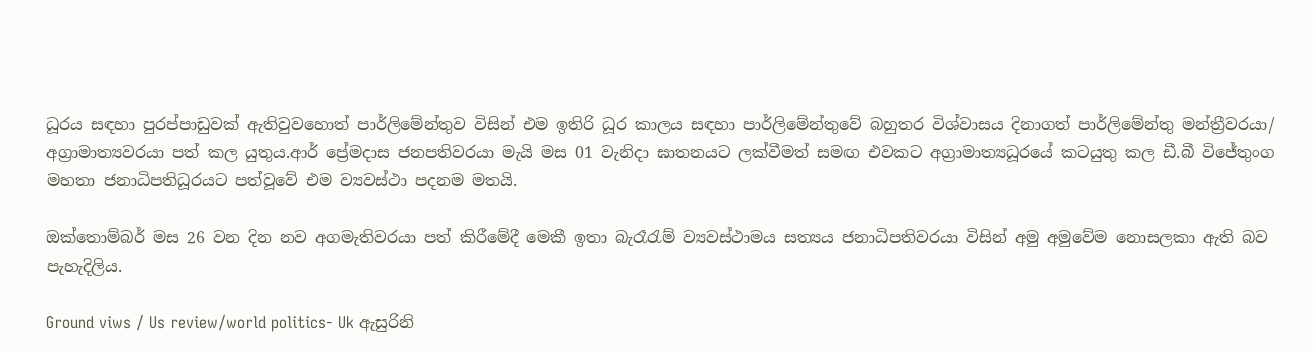ධූරය සඳහා පුරප්පාඩුවක් ඇතිවුවහොත් පාර්ලිමේන්තුව විසින් එම ඉතිරි ධූර කාලය සඳහා පාර්ලිමේන්තුවේ බහුතර විශ්වාසය දිනාගත් පාර්ලිමේන්තු මන්ත්‍රීවරයා/ අග්‍රාමාත්‍යවරයා පත් කල යුතුය.ආර් ප්‍රේමදාස ජනපතිවරයා මැයි මස 01 වැනිදා ඝාතනයට ලක්වීමත් සමඟ එවකට අග්‍රාමාත්‍යධූරයේ කටයුතු කල ඩී.බී විජේතුංග මහතා ජනාධිපතිධූරයට පත්වූවේ එම ව්‍යවස්ථා පදනම මතයි.

ඔක්තොම්බර් මස 26 වන දින නව අගමැතිවරයා පත් කිරීමේදී මෙකී ඉතා බැරෑරැම් ව්‍යවස්ථාමය සත්‍යය ජනාධිපතිවරයා විසින් අමු අමුවේම නොසලකා ඇති බව පැහැදිලිය.

Ground viws / Us review/world politics- Uk ඇසුරිනි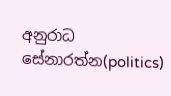අනුරාධ සේනාරත්න(politics)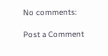No comments:

Post a Comment